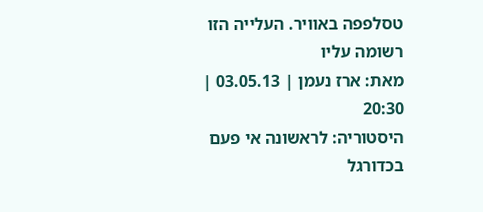טסלפפה באוויר. העלייה הזו רשומה עליו
מאת: ארז נעמן | 03.05.13 | 20:30
היסטוריה: לראשונה אי פעם בכדורגל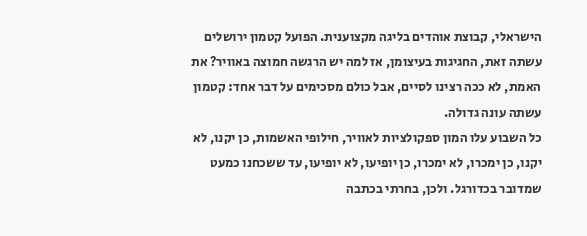הישראלי, קבוצת אוהדים בליגה מקצוענית. הפועל קטמון ירושלים עשתה זאת, החגיגות בעיצומן, אז למה יש הרגשה חמוצה באוויר? את האמת, לא ככה רצינו לסיים, אבל כולם מסכימים על דבר אחד: קטמון עשתה עונה גדולה.
כל השבוע עלו המון ספקולציות לאוויר, חילופי האשמות, כן יקנו, לא יקנו, כן ימכרו, לא ימכרו, כן יופיעו, לא יופיעו, עד ששכחנו כמעט שמדובר בכדורגל. ולכן, בחרתי בכתבה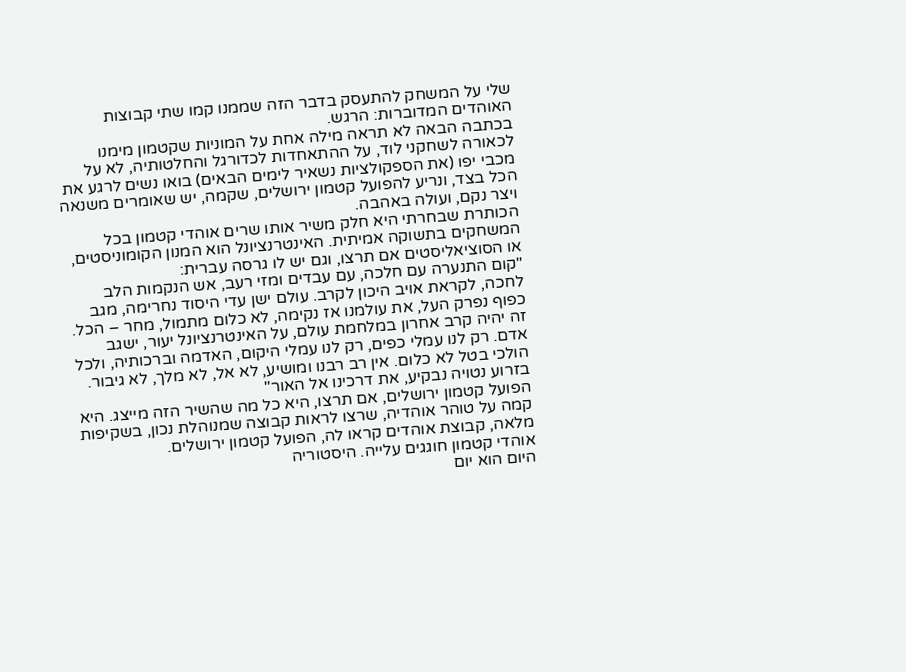שלי על המשחק להתעסק בדבר הזה שממנו קמו שתי קבוצות האוהדים המדוברות: הרגש.
בכתבה הבאה לא תראה מילה אחת על המוניות שקטמון מימנו לכאורה לשחקני לוד, על ההתאחדות לכדורגל והחלטותיה, לא על מכבי יפו (את הספקולציות נשאיר לימים הבאים) בואו נשים לרגע את הכל בצד, ונריע להפועל קטמון ירושלים, שקמה, יש שאומרים משנאה ויצר נקם, ועולה באהבה.
הכותרת שבחרתי היא חלק משיר אותו שרים אוהדי קטמון בכל המשחקים בתשוקה אמיתית. האינטרנציונל הוא המנון הקומוניסטים, או הסוציאליסטים אם תרצו, וגם יש לו גרסה עברית:
"קום התנערה עם חלכה, עם עבדים ומזי רעב, אש הנקמות הלב לחכה, לקראת אויב היכון לקרב. עולם ישן עדי היסוד נחרימה, מגב כפוף נפרק העל, את עולמנו אז נקימה, לא כלום מתמול, מחר – הכל. זה יהיה קרב אחרון במלחמת עולם, על האינטרנציונל יעור, ישגב אדם. רק לנו עמלי כפים, רק לנו עמלי היקום, האדמה וברכותיה, ולכל הולכי בטל לא כלום. אין רב רבנו ומושיע, לא אל, לא מלך, לא גיבור. בזרוע נטויה נבקיע, את דרכינו אל האור"
הפועל קטמון ירושלים, אם תרצו, היא כל מה שהשיר הזה מייצג. היא קמה על טוהר אוהדיה, שרצו לראות קבוצה שמנוהלת נכון, בשקיפות מלאה, קבוצת אוהדים קראו לה, הפועל קטמון ירושלים.
אוהדי קטמון חוגגים עלייה. היסטוריה
היום הוא יום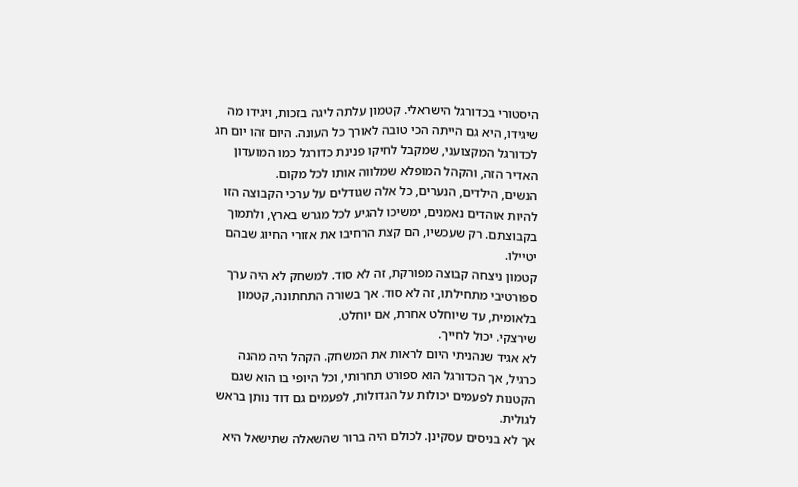היסטורי בכדורגל הישראלי. קטמון עלתה ליגה בזכות, ויגידו מה שיגידו, היא גם הייתה הכי טובה לאורך כל העונה. היום זהו יום חג לכדורגל המקצועני, שמקבל לחיקו פנינת כדורגל כמו המועדון האדיר הזה, והקהל המופלא שמלווה אותו לכל מקום.
הנשים, הילדים, הנערים, כל אלה שגודלים על ערכי הקבוצה הזו להיות אוהדים נאמנים, ימשיכו להגיע לכל מגרש בארץ, ולתמוך בקבוצתם. רק שעכשיו, הם קצת הרחיבו את אזורי החיוג שבהם יטיילו.
קטמון ניצחה קבוצה מפורקת, זה לא סוד. למשחק לא היה ערך ספורטיבי מתחילתו, זה לא סוד. אך בשורה התחתונה, קטמון בלאומית, עד שיוחלט אחרת, אם יוחלט.
שירצקי. יכול לחייך.
לא אגיד שנהניתי היום לראות את המשחק. הקהל היה מהנה כרגיל, אך הכדורגל הוא ספורט תחרותי, וכל היופי בו הוא שגם הקטנות לפעמים יכולות על הגדולות, לפעמים גם דוד נותן בראש לגולית.
אך לא בניסים עסקינן. לכולם היה ברור שהשאלה שתישאל היא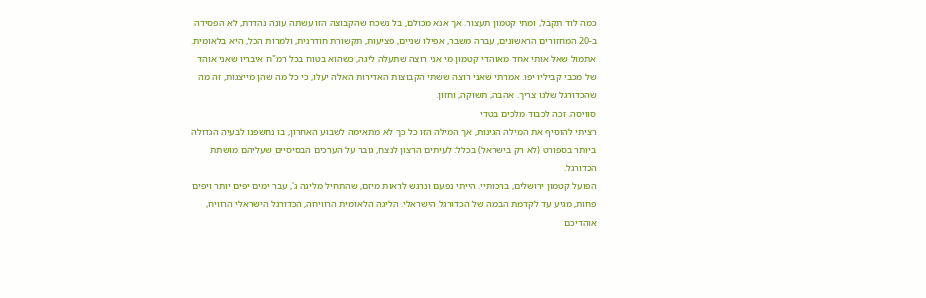כמה לוד תקבל, ומתי קטמון תעצור. אך אנא מכולם, בל נשכח שהקבוצה הזו עשתה עונה נהדרת, לא הפסידה ב-20 המחזורים הראשונים, עברה משבר, אפילו שניים, פציעות, תקשורת חודרנית, ולמרות הכל, היא בלאומית.
אתמול שאל אותי אחד מאוהדי קטמון מי אני רוצה שתעלה ליגה, כשהוא בטוח בכל רמ"ח איבריו שאני אוהד של מכבי קביליו יפו. אמרתי שאני רוצה ששתי הקבוצות האדירות האלה יעלו, כי כל מה שהן מייצגות, זה מה שהכדורגל שלנו צריך. אהבה, תשוקה, וחזון.
סוויסה. זכה לכבוד מלכים בטדי
רציתי להוסיף את המילה הגינות, אך המילה הזו כל כך לא מתאימה לשבוע האחרון, בו נחשפנו לבעיה הגדולה ביותר בספורט (לא רק בישראל) בכלל: לעיתים הרצון לנצח, גובר על הערכים הבסיסיים שעליהם מושתת הכדורגל.
הפועל קטמון ירושלים, ברכותיי. הייתי נפעם ונרגש לראות מיזם, שהתחיל מליגה ג', עבר ימים יפים יותר ויפים פחות, מגיע עד לקדמת הבמה של הכדורגל הישראלי. הליגה הלאומית הרוויחה, הכדורגל הישראלי הרוויח, אוהדיכם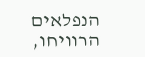הנפלאים הרוויחו,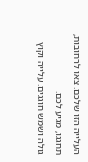העלייה הזו שלכם. צאו לרחובות, תחגגו, מגיע לכם.
גולה ושמש חוגגים. עלייה וקוץ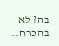בה? לא בהכרח..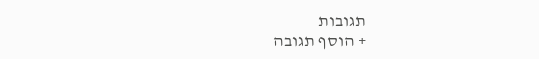תגובות
+ הוסף תגובה